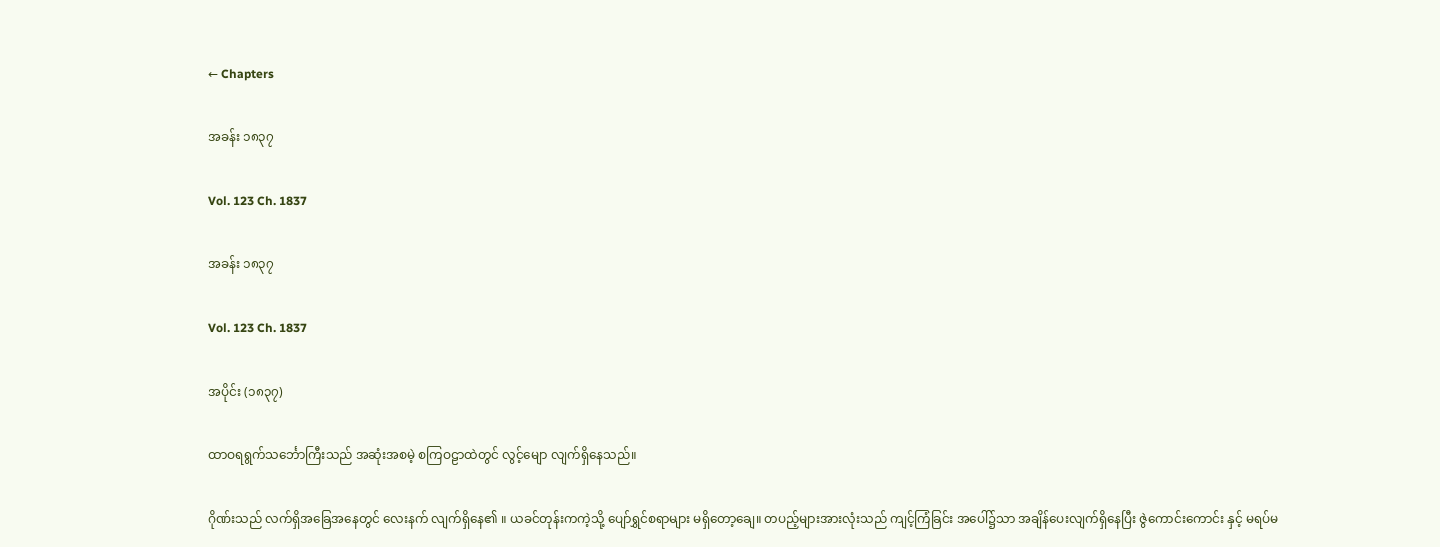← Chapters

အခန်း ၁၈၃၇

Vol. 123 Ch. 1837

အခန်း ၁၈၃၇

Vol. 123 Ch. 1837

အပိုင်း (၁၈၃၇)

ထာဝရရွက်သင်္ဘောကြီးသည် အဆုံးအစမဲ့ စကြဝဠာထဲတွင် လွင့်မျော လျက်ရှိနေသည်။

ဂိုဏ်းသည် လက်ရှိအခြေအနေတွင် လေးနက် လျက်ရှိနေ၏ ။ ယခင်တုန်းကကဲ့သို့ ပျော်ရွှင်စရာများ မရှိတော့ချေ။ တပည့်များအားလုံးသည် ကျင့်ကြံခြင်း အပေါ်၌သာ အချိန်ပေးလျက်ရှိနေပြီး ဇွဲကောင်းကောင်း နှင့် မရပ်မ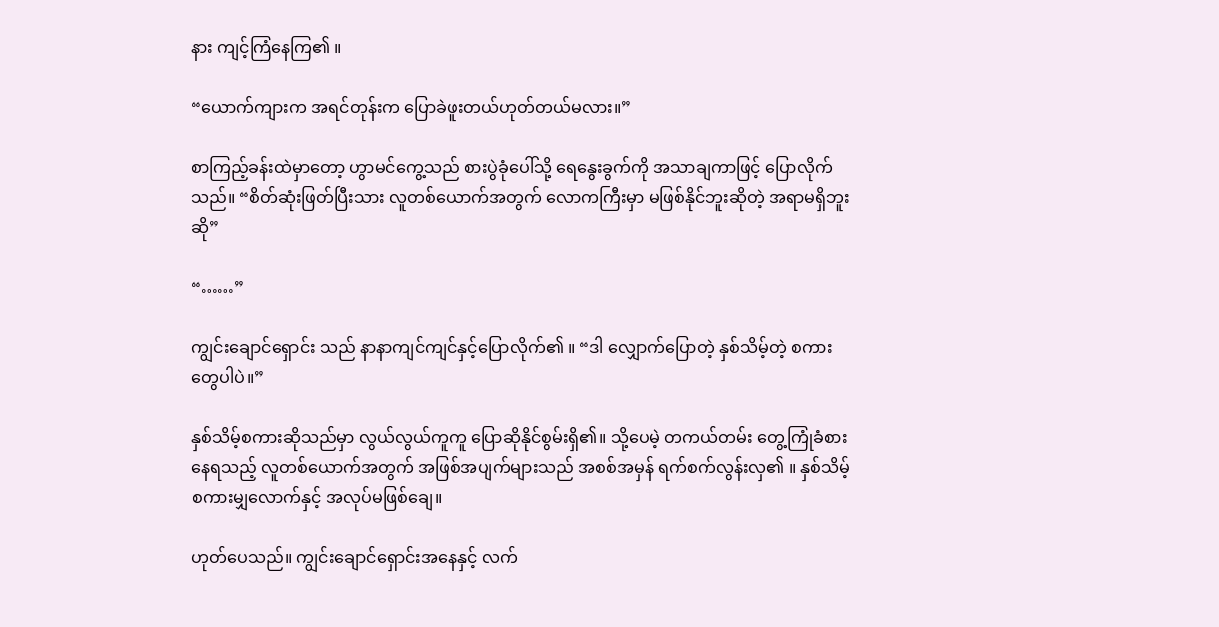နား ကျင့်ကြံနေကြ၏ ။

“ယောက်ကျားက အရင်တုန်းက ပြောခဲဖူးတယ်ဟုတ်တယ်မလား။”

စာကြည့်ခန်းထဲမှာတော့ ဟွာမင်ကွေ့သည် စားပွဲခုံပေါ်သို့ ရေနွေးခွက်ကို အသာချကာဖြင့် ပြောလိုက်သည်။ “စိတ်ဆုံးဖြတ်ပြီးသား လူတစ်ယောက်အတွက် လောကကြီးမှာ မဖြစ်နိုင်ဘူးဆိုတဲ့ အရာမရှိဘူးဆို”

“……”

ကျွင်းချောင်ရှောင်း သည် နာနာကျင်ကျင်နှင့်ပြောလိုက်၏ ။ “ဒါ လျှောက်ပြောတဲ့ နှစ်သိမ့်တဲ့ စကားတွေပါပဲ။”

နှစ်သိမ့်စကားဆိုသည်မှာ လွယ်လွယ်ကူကူ ပြောဆိုနိုင်စွမ်းရှိ၏။ သို့ပေမဲ့ တကယ်တမ်း တွေ့ကြုံခံစားနေရသည့် လူတစ်ယောက်အတွက် အဖြစ်အပျက်များသည် အစစ်အမှန် ရက်စက်လွန်းလှ၏ ။ နှစ်သိမ့်စကားမျှလောက်နှင့် အလုပ်မဖြစ်ချေ။

ဟုတ်ပေသည်။ ကျွင်းချောင်ရှောင်းအနေနှင့် လက်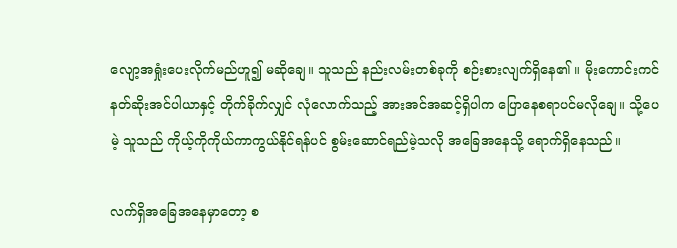လျော့အရှုံးပေးလိုက်မည်ဟူ၍ မဆိုချေ။ သူသည် နည်းလမ်းတစ်ခုကို စဉ်းစားလျက်ရှိနေ၏ ။ မိုးကောင်းကင် နတ်ဆိုးအင်ပါယာနှင့် တိုက်ခိုက်လျှင် လုံလောက်သည့် အားအင်အဆင့်ရှိပါက ပြောနေစရာပင်မလိုချေ။ သို့ပေမဲ့ သူသည် ကိုယ့်ကိုကိုယ်ကာကွယ်နိုင်ရန်ပင် စွမ်းဆောင်ရည်မဲ့သလို အခြေအနေသို့ ရောက်ရှိနေသည်။

လက်ရှိအခြေအနေမှာတော့ စ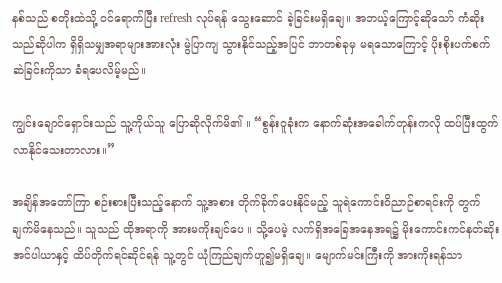နစ်သည် စတိုးထဲသို့ ဝင်ရောက်ပြီး refresh လုပ်ရန် သွေးဆောင် ခဲ့ခြင်းမရှိချေ။ အဘယ့်ကြောင့်ဆိုသော် ကံဆိုးသည်ဆိုပါက ရှိရှိသမျှအရာများအားလုံး မွဲပြာကျ သွားနိုင်သည့်အပြင် ဘာတစ်ခုမှ မရသောကြောင့် ပိုးစိုးပက်စက်ဆဲခြင်းကိုသာ ခံရပေလိမ့်မည်။

ကျွင်းချောင်ရှောင်းသည် သူ့ကိုယ်သူ ပြောဆိုလိုက်မိ၏ ။ “စွန်းဝူခုံးက နောက်ဆုံးအခေါက်တုန်းကလို ထပ်ပြီးထွက်လာနိုင်သေးတာလား။”

အချိန်အတော်ကြာ စဉ်းစားပြီးသည့်နောက် သူ့အစား တိုက်ခိုက်ပေးနိုင်မည့် သူရဲကောင်းဝိညာဉ်စာရင်းကို တွက်ချက်မိနေသည်။ သူသည် ထိုအရာကို အားမကိုးချင်ပေ ။ သို့ပေမဲ့ လက်ရှိအခြေအနေအရ၌ မိုးကောင်းကင်နတ်ဆိုး အင်ပါယာနှင့် ထိပ်တိုက်ရင်ဆိုင်ရန် သူ့တွင် ယုံကြည်ချက်ဟူ၍မရှိချေ။ မျောက်မင်းကြီးကို အားကိုးရန်သာ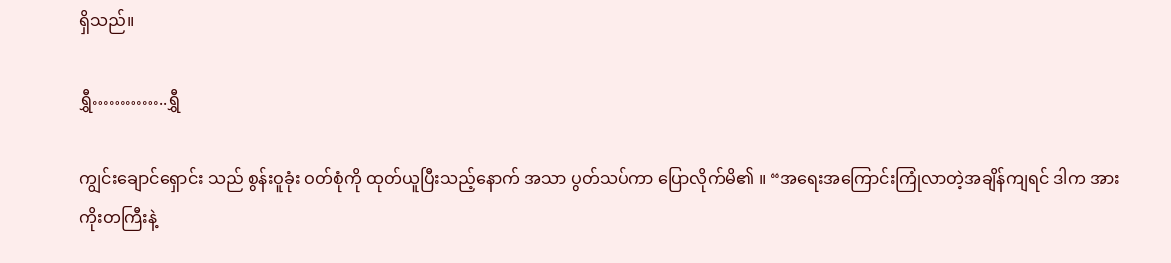ရှိသည်။

ရွှီ…………..ရွှီ

ကျွင်းချောင်ရှောင်း သည် စွန်းဝူခုံး ဝတ်စုံကို ထုတ်ယူပြီးသည့်နောက် အသာ ပွတ်သပ်ကာ ပြောလိုက်မိ၏ ။ “အရေးအကြောင်းကြုံလာတဲ့အချိန်ကျရင် ဒါက အားကိုးတကြီးနဲ့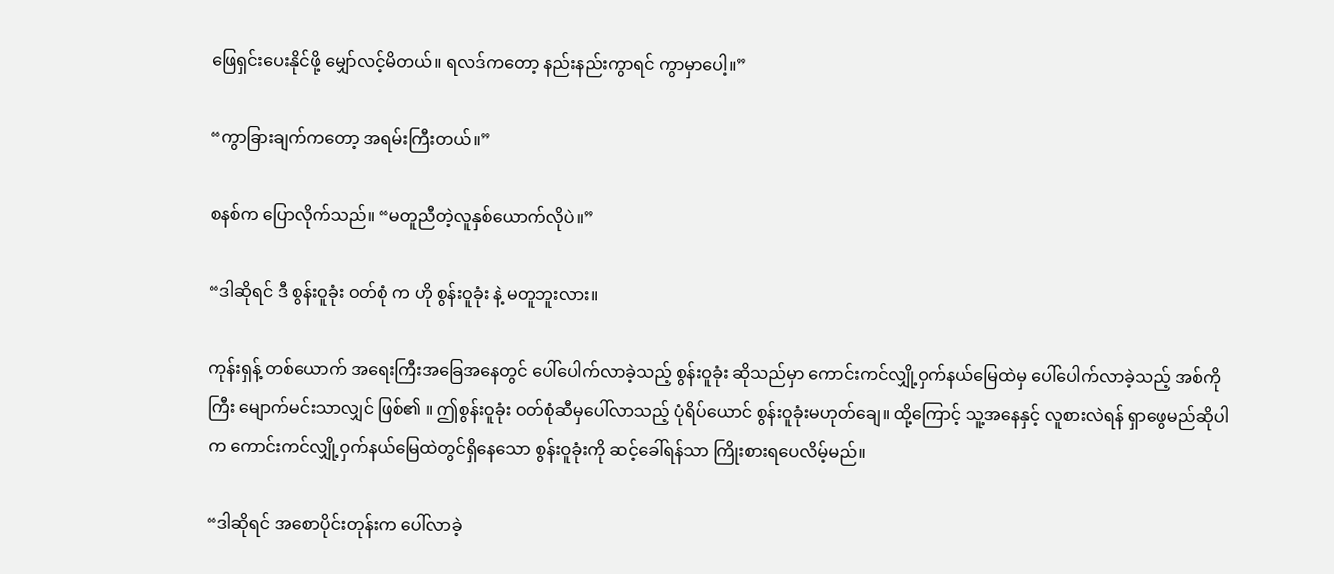ဖြေရှင်းပေးနိုင်ဖို့ မျှော်လင့်မိတယ်။ ရလဒ်ကတော့ နည်းနည်းကွာရင် ကွာမှာပေါ့။”

“ကွာခြားချက်ကတော့ အရမ်းကြီးတယ်။”

စနစ်က ပြောလိုက်သည်။ “မတူညီတဲ့လူနှစ်ယောက်လိုပဲ။”

“ဒါဆိုရင် ဒီ စွန်းဝူခုံး ဝတ်စုံ က ဟို စွန်းဝူခုံး နဲ့ မတူဘူးလား။

ကုန်းရှန့် တစ်ယောက် အရေးကြီးအခြေအနေတွင် ပေါ်ပေါက်လာခဲ့သည့် စွန်းဝူခုံး ဆိုသည်မှာ ကောင်းကင်လျှို့ဝှက်နယ်မြေထဲမှ ပေါ်ပေါက်လာခဲ့သည့် အစ်ကိုကြီး မျောက်မင်းသာလျှင် ဖြစ်၏ ။ ဤစွန်းဝူခုံး ဝတ်စုံဆီမှပေါ်လာသည့် ပုံရိပ်ယောင် စွန်းဝူခုံးမဟုတ်ချေ။ ထို့ကြောင့် သူ့အနေနှင့် လူစားလဲရန် ရှာဖွေမည်ဆိုပါက ကောင်းကင်လျှို့ဝှက်နယ်မြေထဲတွင်ရှိနေသော စွန်းဝူခုံးကို ဆင့်ခေါ်ရန်သာ ကြိုးစားရပေလိမ့်မည်။

“ဒါဆိုရင် အစောပိုင်းတုန်းက ပေါ်လာခဲ့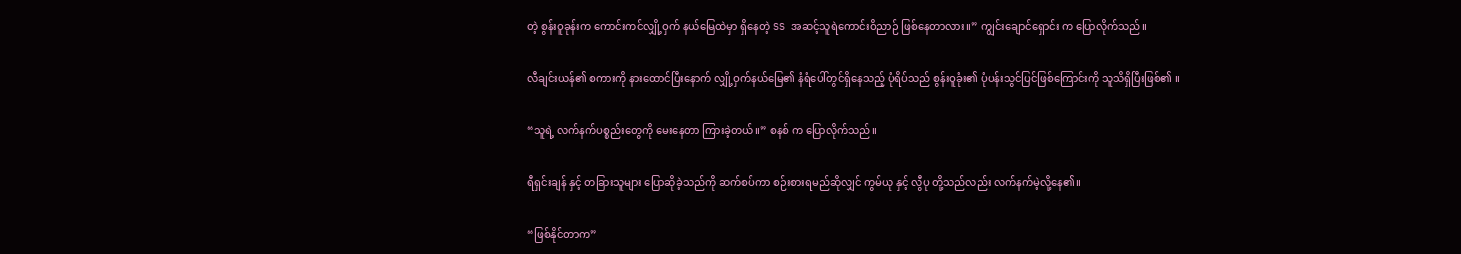တဲ့ စွန်းဝူခုန်းက ကောင်းကင်လျှို့ဝှက် နယ်မြေထဲမှာ ရှိနေတဲ့ SS အဆင့်သူရဲကောင်းဝိညာဉ် ဖြစ်နေတာလား။” ကျွင်းချောင်ရှောင်း က ပြောလိုက်သည်။

လီချင်းယန်၏ စကားကို နားထောင်ပြီးနောက် လျှို့ဝှက်နယ်မြေ၏ နံရံပေါ်တွင်ရှိနေသည့် ပုံရိပ်သည် စွန်းဝူခုံး၏ ပုံပန်းသွင်ပြင်ဖြစ်ကြောင်းကို သူသိရှိပြီးဖြစ်၏ ။

“သူရဲ့ လက်နက်ပစ္စည်းတွေကို မေးနေတာ ကြားခဲ့တယ်။” စနစ် က ပြောလိုက်သည်။

ရီရှင်းချန် နှင့် တခြားသူများ ပြောဆိုခဲ့သည်ကို ဆက်စပ်ကာ စဉ်းစားရမည်ဆိုလျှင် ကွမ်ယု နှင့် လွီပု တို့သည်လည်း လက်နက်မဲ့လို့နေ၏။

“ဖြစ်နိုင်တာက”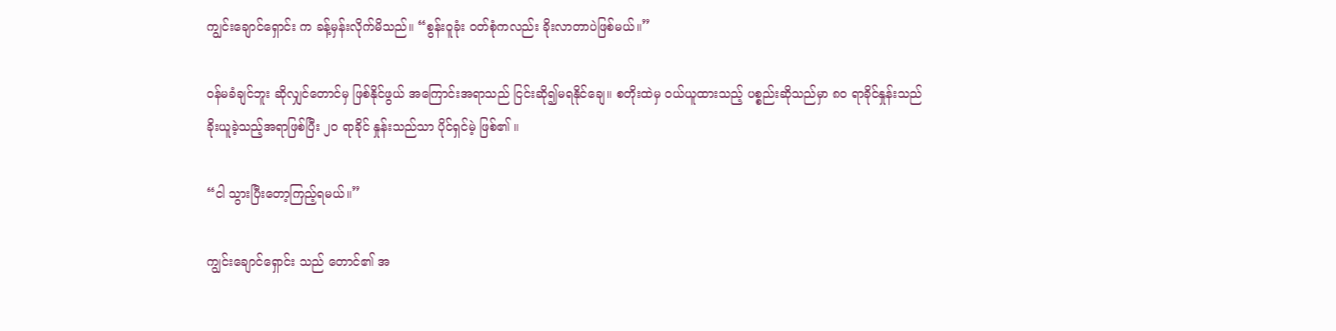ကျွင်းချောင်ရှောင်း က ခန့်မှန်းလိုက်မိသည်။ “စွန်းဝူခုံး ဝတ်စုံကလည်း ခိုးလာတာပဲဖြစ်မယ်။”

ဝန်မခံချင်ဘူး ဆိုလျှင်တောင်မှ ဖြစ်နိုင်ဖွယ် အကြောင်းအရာသည် ငြင်းဆို၍မရနိုင်ချေ။ စတိုးထဲမှ ဝယ်ယူထားသည့် ပစ္စည်းဆိုသည်မှာ ၈၀ ရာခိုင်နှုန်းသည် ခိုးယူခဲ့သည့်အရာဖြစ်ပြီး ၂၀ ရာခိုင် နှုန်းသည်သာ ပိုင်ရှင်မဲ့ ဖြစ်၏ ။

“ငါ သွားပြီးတော့ကြည့်ရမယ်။”

ကျွင်းချောင်ရှောင်း သည် တောင်၏ အ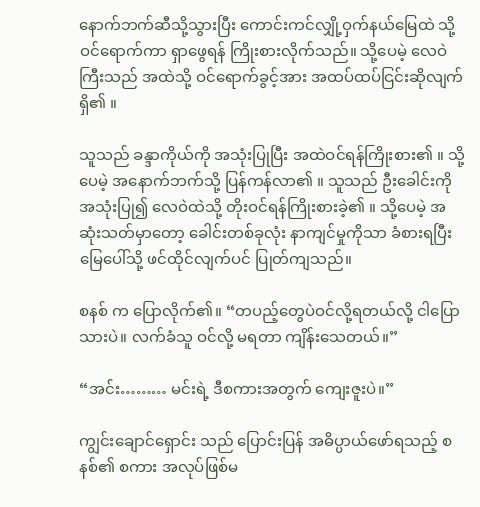နောက်ဘက်ဆီသို့သွားပြီး ကောင်းကင်လျှို့ဝှက်နယ်မြေထဲ သို့ဝင်ရောက်ကာ ရှာဖွေရန် ကြိုးစားလိုက်သည်။ သို့ပေမဲ့ လေဝဲကြီးသည် အထဲသို့ ဝင်ရောက်ခွင့်အား အထပ်ထပ်ငြင်းဆိုလျက်ရှိ၏ ။

သူသည် ခန္ဒာကိုယ်ကို အသုံးပြုပြီး အထဲဝင်ရန်ကြိုးစား၏ ။ သို့ပေမဲ့ အနောက်ဘက်သို့ ပြန်ကန်လာ၏ ။ သူသည် ဦးခေါင်းကို အသုံးပြု၍ လေဝဲထဲသို့ တိုးဝင်ရန်ကြိုးစားခဲ့၏ ။ သို့ပေမဲ့ အဆုံးသတ်မှာတော့ ခေါင်းတစ်ခုလုံး နာကျင်မှုကိုသာ ခံစားရပြီး မြေပေါ်သို့ ဖင်ထိုင်လျက်ပင် ပြုတ်ကျသည်။

စနစ် က ပြောလိုက်၏။ “တပည့်တွေပဲဝင်လို့ရတယ်လို့ ငါပြောသားပဲ။ လက်ခံသူ ဝင်လို့ မရတာ ကျိန်းသေတယ်။”

“အင်း……… မင်းရဲ့ ဒီစကားအတွက် ကျေးဇူးပဲ။”

ကျွင်းချောင်ရှောင်း သည် ပြောင်းပြန် အဓိပ္ပာယ်ဖော်ရသည့် စနစ်၏ စကား အလုပ်ဖြစ်မ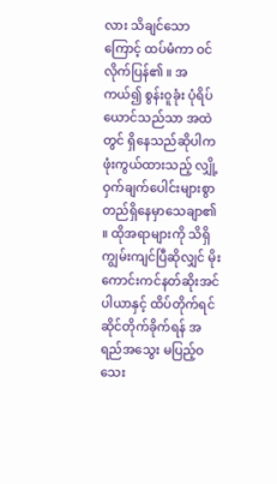လား သိချင်သောကြောင့် ထပ်မံကာ ဝင်လိုက်ပြန်၏ ။ အကယ်၍ စွန်းဝူခုံး ပုံရိပ်ယောင်သည်သာ အထဲတွင် ရှိနေသည်ဆိုပါက ဖုံးကွယ်ထားသည့် လျှို့ဝှက်ချက်ပေါင်းများစွာ တည်ရှိနေမှာသေချာ၏ ။ ထိုအရာများကို သိရှိကျွမ်းကျင်ပြီဆိုလျှင် မိုးကောင်းကင်နတ်ဆိုးအင်ပါယာနှင့် ထိပ်တိုက်ရင်ဆိုင်တိုက်ခိုက်ရန် အရည်အသွေး မပြည့်ဝသေး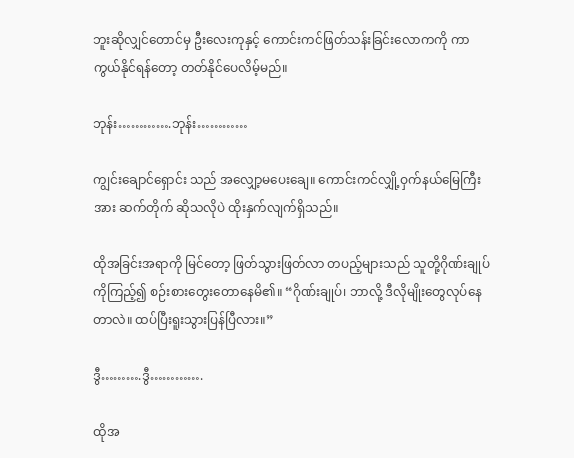ဘူးဆိုလျှင်တောင်မှ ဦးလေးကုနှင့် ကောင်းကင်ဖြတ်သန်းခြင်းလောကကို ကာကွယ်နိုင်ရန်တော့ တတ်နိုင်ပေလိမ့်မည်။

ဘုန်း………….ဘုန်း…………

ကျွင်းချောင်ရှောင်း သည် အ‌လျှော့မပေးချေ။ ကောင်းကင်လျှို့ဝှက်နယ်မြေကြီးအား ဆက်တိုက် ဆိုသလိုပဲ ထိုးနှက်လျက်ရှိသည်။

ထိုအခြင်းအရာကို မြင်တော့ ဖြတ်သွားဖြတ်လာ တပည့်များသည် သူတို့ဂိုဏ်းချုပ်ကိုကြည့်၍ စဉ်းစားတွေးတောနေမိ၏။ “ဂိုဏ်းချုပ်၊ ဘာလို့ ဒီလိုမျိုးတွေလုပ်နေတာလဲ။ ထပ်ပြီးရူးသွားပြန်ပြီလား။”

ဒွီ……….ဒွီ………….

ထိုအ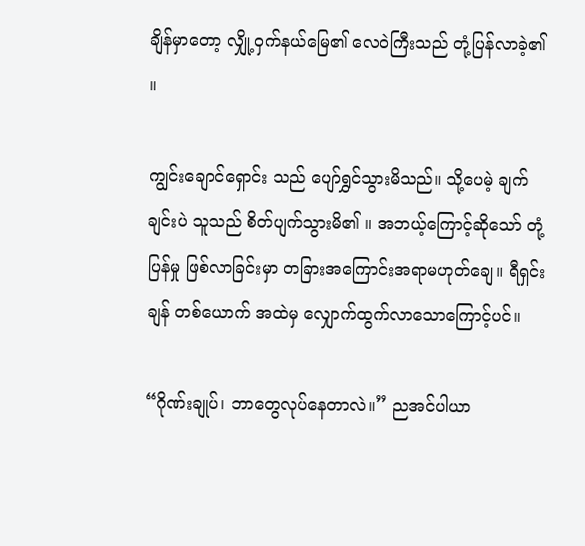ချိန်မှာတော့ လျှို့ဝှက်နယ်မြေ၏ လေဝဲကြီးသည် တုံ့ပြန်လာခဲ့၏ ။

ကျွင်းချောင်ရှောင်း သည် ပျော်ရွှင်သွားမိသည်။ သို့ပေမဲ့ ချက်ချင်းပဲ သူသည် စိတ်ပျက်သွားမိ၏ ။ အဘယ့်ကြောင့်ဆိုသော် တုံ့ပြန်မှု ဖြစ်လာခြင်းမှာ တခြားအကြောင်းအရာမဟုတ်ချေ။ ရီရှင်းချန် တစ်ယောက် အထဲမှ လျှောက်ထွက်လာသောကြောင့်ပင်။

“ဂိုဏ်းချုပ်၊ ဘာတွေလုပ်နေတာလဲ။” ညအင်ပါယာ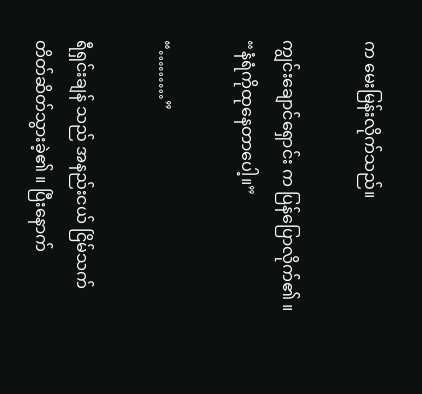က မေးမြန်းလိုက်သည်။

ကျွင်းချောင်ရှောင်း က ပြန်ပြောလိုက်၏ ။ “နံရံကိုထုနေတာပေါ့။”

“………”

ရီရှင်းချန် သည် အနည်းငယ် ငြိမ်သက်တိတ်ဆိတ်သွားခဲ့၏ ။ ပြီးနောက်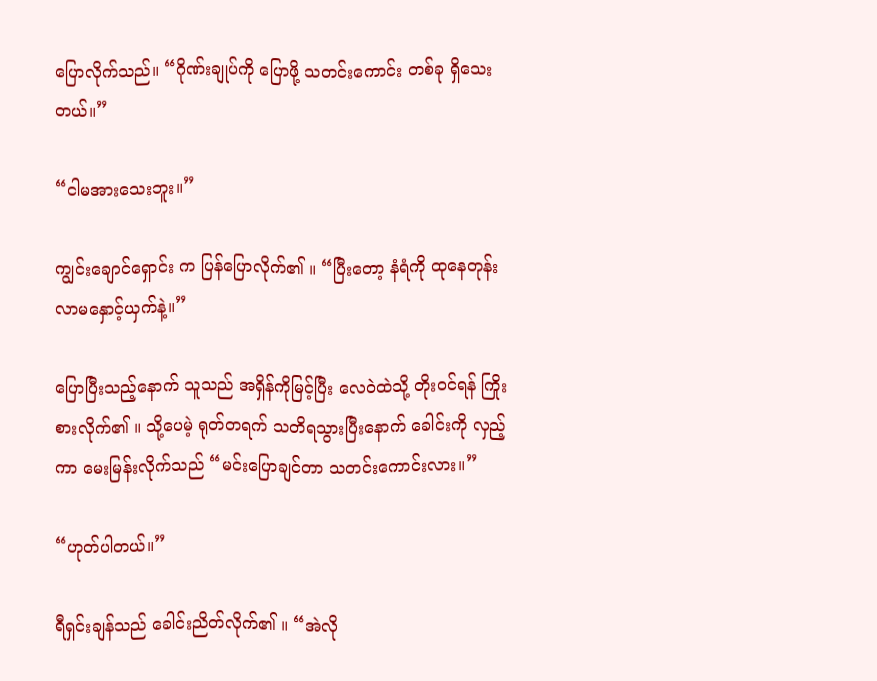ပြောလိုက်သည်။ “ဂိုဏ်းချုပ်ကို ပြောဖို့ သတင်းကောင်း တစ်ခု ရှိသေးတယ်။”

“ငါမအားသေးဘူး။”

ကျွင်းချောင်ရှောင်း က ပြန်ပြောလိုက်၏ ။ “ပြီးတော့ နံရံကို ထုနေတုန်း လာမနှောင့်ယှက်နဲ့။”

ပြောပြီးသည့်နောက် သူသည် အရှိန်ကိုမြင့်ပြီး လေဝဲထဲသို့ တိုးဝင်ရန် ကြိုးစားလိုက်၏ ။ သို့ပေမဲ့ ရုတ်တရက် သတိရသွားပြီးနောက် ခေါင်းကို လှည့်ကာ မေးမြန်းလိုက်သည် “မင်းပြောချင်တာ သတင်းကောင်းလား။”

“ဟုတ်ပါတယ်။”

ရီရှင်းချန်သည် ခေါင်းညိတ်လိုက်၏ ။ “အဲလို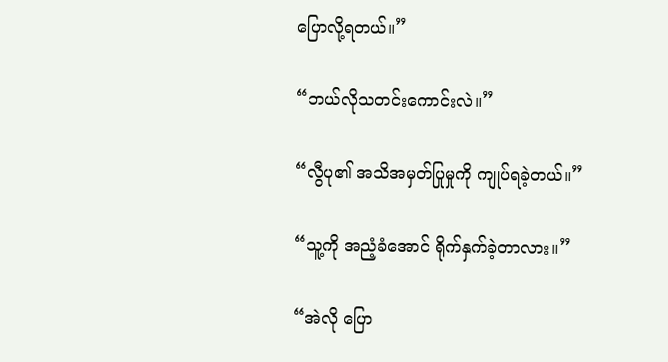ပြောလို့ရတယ်။”

“ဘယ်လိုသတင်းကောင်းလဲ။”

“လွီပု၏ အသိအမှတ်ပြုမှုကို ကျုပ်ရခဲ့တယ်။”

“သူ့ကို အညံ့ခံအောင် ရိုက်နှက်ခဲ့တာလား။”

“အဲလို ပြော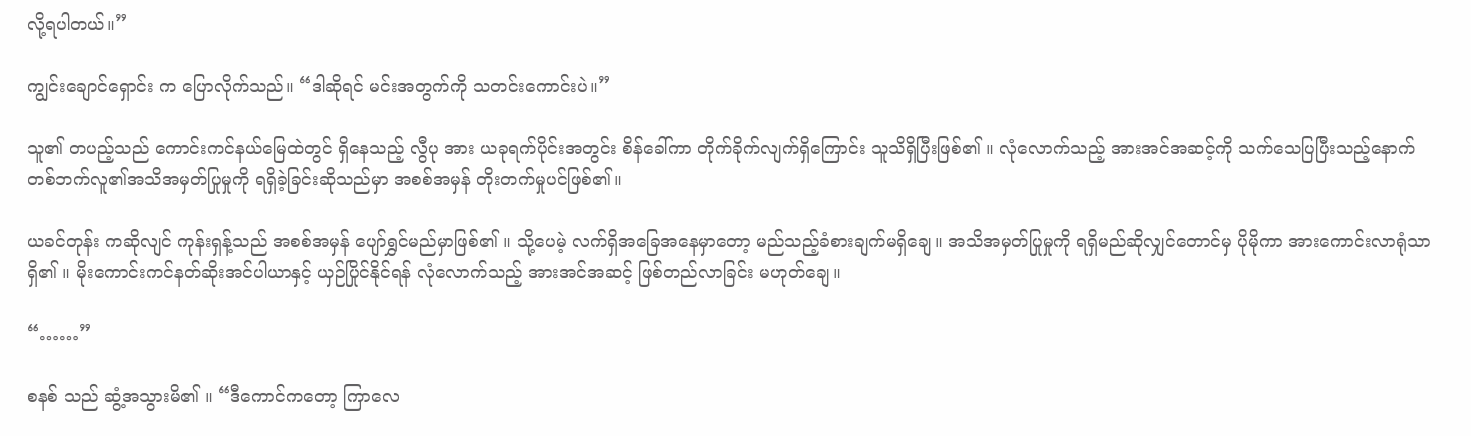လို့ရပါတယ်။”

ကျွင်းချောင်ရှောင်း က ပြောလိုက်သည်။ “ဒါဆိုရင် မင်းအတွက်ကို သတင်းကောင်းပဲ။”

သူ၏ တပည့်သည် ကောင်းကင်နယ်မြေထဲတွင် ရှိနေသည့် လွီပု အား ယခုရက်ပိုင်းအတွင်း စိန်ခေါ်ကာ တိုက်ခိုက်လျက်ရှိကြောင်း သူသိရှိပြီးဖြစ်၏ ။ လုံလောက်သည့် အားအင်အဆင့်ကို သက်သေပြပြီးသည့်နောက် တစ်ဘက်လူ၏အသိအမှတ်ပြုမှုကို ရရှိခဲ့ခြင်းဆိုသည်မှာ အစစ်အမှန် တိုးတက်မှုပင်ဖြစ်၏။

ယခင်တုန်း ကဆိုလျင် ကုန်းရှန့်သည် အစစ်အမှန် ပျော်ရွှင်မည်မှာဖြစ်၏ ။ သို့ပေမဲ့ လက်ရှိအခြေအနေမှာတော့ မည်သည့်ခံစားချက်မရှိချေ။ အသိအမှတ်ပြုမှုကို ရရှိမည်ဆိုလျှင်တောင်မှ ပိုမိုကာ အားကောင်းလာရုံသာရှိ၏ ။ မိုးကောင်းကင်နတ်ဆိုးအင်ပါယာနှင့် ယှဉ်ပြိုင်နိုင်ရန် လုံလောက်သည့် အားအင်အဆင့် ဖြစ်တည်လာခြင်း မဟုတ်ချေ။

“……”

စနစ် သည် ဆွံ့အသွားမိ၏ ။ “ဒီကောင်ကတော့ ကြာလေ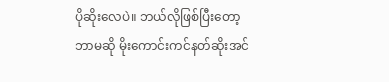ပိုဆိုးလေပဲ။ ဘယ်လိုဖြစ်ပြီးတော့ ဘာမဆို မိုးကောင်းကင်နတ်ဆိုးအင်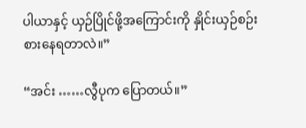ပါယာနှင့် ယှဉ်ပြိုင်ဖို့အကြောင်းကို နှိုင်းယှဉ်စဉ်းစားနေရတာလဲ။”

“အင်း ……လွီပုက ပြောတယ်။”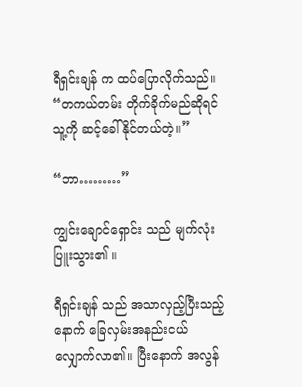ရီရှင်းချန် က ထပ်ပြောလိုက်သည်။ “တကယ်တမ်း တိုက်ခိုက်မည်ဆိုရင် သူ့ကို ဆင့်ခေါ်နိုင်တယ်တဲ့။”

“ဘာ………”

ကျွင်းချောင်ရှောင်း သည် မျက်လုံးပြူးသွား၏ ။

ရီရှင်းချန် သည် အသာလှည့်ပြီးသည့်နောက် ခြေလှမ်းအနည်းငယ် လျှောက်လာ၏။ ပြီးနောက် အလွန်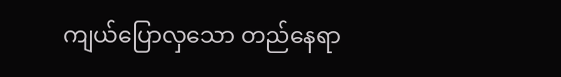ကျယ်ပြောလှသော တည်နေရာ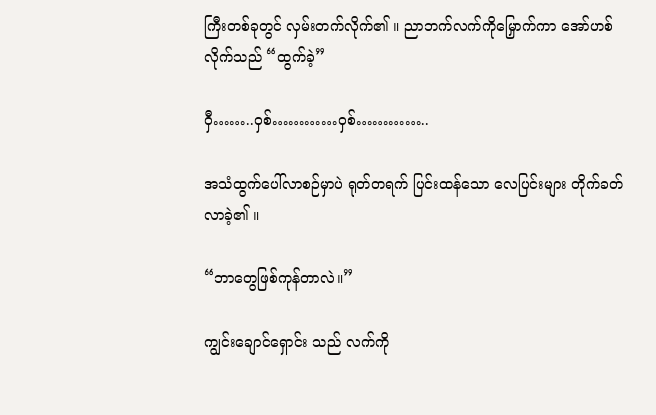ကြီးတစ်ခုတွင် လှမ်းတက်လိုက်၏ ။ ညာဘက်လက်ကိုမြှောက်ကာ အော်ဟစ်လိုက်သည် “ထွက်ခဲ့”

ဝှီ……..ဝှစ်…………ဝှစ်…………..

အသံထွက်ပေါ်လာစဉ်မှာပဲ ရုတ်တရက် ပြင်းထန်သော လေပြင်းများ တိုက်ခတ်လာခဲ့၏ ။

“ဘာတွေဖြစ်ကုန်တာလဲ။”

ကျွင်းချောင်ရှောင်း သည် လက်ကို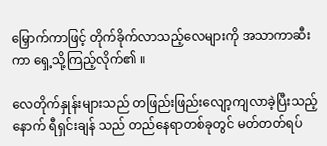မြှောက်ကာဖြင့် တိုက်ခိုက်လာသည့်လေများကို အသာကာဆီးကာ ရှေ့သို့ကြည့်လိုက်၏ ။

လေတိုက်နှုန်းများသည် တဖြည်းဖြည်းလျော့ကျလာခဲ့ပြီးသည့်နောက် ရီရှင်းချန် သည် တည်နေရာတစ်ခုတွင် မတ်တတ်ရပ်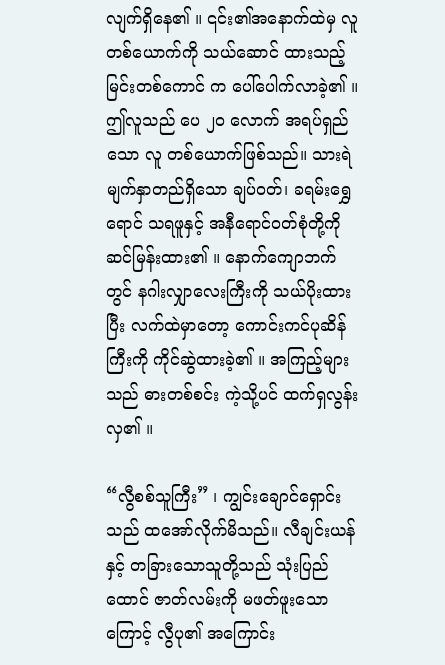လျက်ရှိနေ၏ ။ ၎င်း၏အနောက်ထဲမှ လူတစ်ယောက်ကို သယ်ဆောင် ထားသည့် မြင်းတစ်‌ကောင် က ပေါ်ပေါက်လာခဲ့၏ ။ ဤလူသည် ပေ ၂၀ လောက် အရပ်ရှည်သော လူ တစ်ယောက်ဖြစ်သည်။ သားရဲမျက်နှာတည်ရှိသော ချပ်ဝတ်၊ ခရမ်းရွှေရောင် သရဖူနှင့် အနီရောင်ဝတ်စုံတို့ကို ဆင်မြန်းထား၏ ။ နောက်ကျောဘက်တွင် နဂါးလျှာလေးကြီးကို သယ်ပိုးထားပြီး လက်ထဲမှာတော့ ကောင်းကင်ပုဆိန်ကြီးကို ကိုင်ဆွဲထားခဲ့၏ ။ အကြည့်များသည် ဓားတစ်စင်း ကဲ့သို့ပင် ထက်ရှလွန်းလှ၏ ။

“လွီစစ်သူကြီး” ၊ ကျွင်းချောင်ရှောင်းသည် ထအော်လိုက်မိသည်။ လီချင်းယန်နှင့် တခြားသောသူတို့သည် သုံးပြည်ထောင် ဇာတ်လမ်းကို မဖတ်ဖူးသောကြောင့် လွီပု၏ အကြောင်း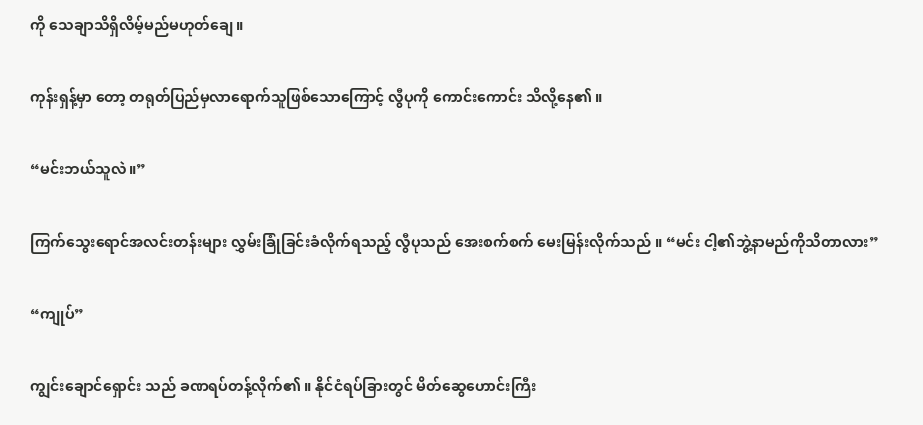ကို သေချာသိရှိလိမ့်မည်မဟုတ်ချေ။

ကုန်းရှန့်မှာ တော့ တရုတ်ပြည်မှလာရောက်သူဖြစ်သောကြောင့် လွီပုကို ကောင်းကောင်း သိလို့နေ၏ ။

“မင်းဘယ်သူလဲ။”

ကြက်သွေးရောင်အလင်းတန်းများ လွှမ်းခြုံခြင်းခံလိုက်ရသည့် လွီပုသည် အေးစက်စက် မေးမြန်းလိုက်သည် ။ “မင်း ငါ့၏ဘွဲ့နာမည်ကိုသိတာလား”

“ကျုပ်”

ကျွင်းချောင်ရှောင်း သည် ခဏရပ်တန့်လိုက်၏ ။ နိုင်ငံရပ်ခြားတွင် မိတ်ဆွေဟောင်းကြီး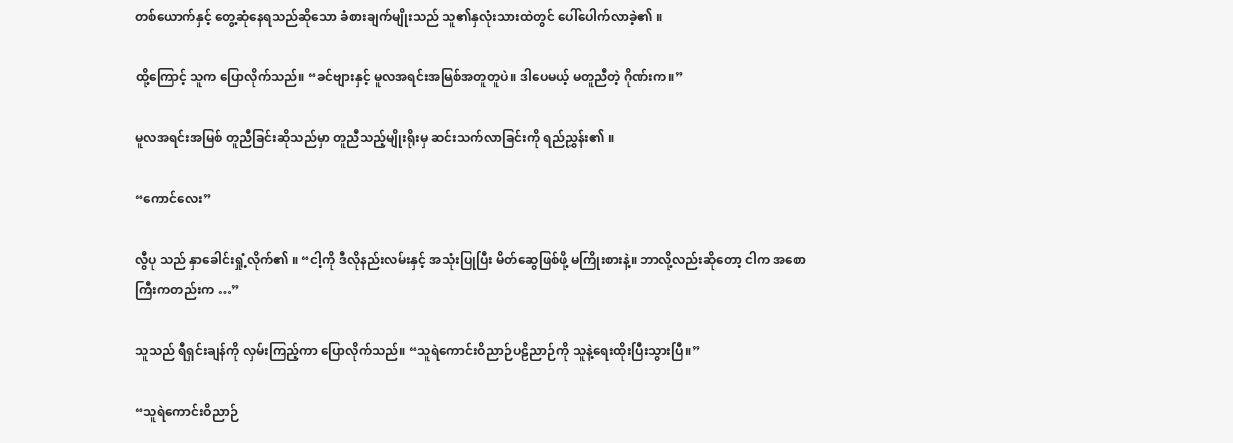တစ်ယောက်နှင့် တွေ့ဆုံနေရသည်ဆိုသော ခံစားချက်မျိုးသည် သူ၏နှလုံးသားထဲတွင် ပေါ်ပေါက်လာခဲ့၏ ။

ထို့ကြောင့် သူက ပြောလိုက်သည်။ “ခင်ဗျားနှင့် မူလအရင်းအမြစ်အတူတူပဲ။ ဒါပေမယ့် မတူညီတဲ့ ဂိုဏ်းက။”

မူလအရင်းအမြစ် တူညီခြင်းဆိုသည်မှာ တူညီသည့်မျိုးရိုးမှ ဆင်းသက်လာခြင်းကို ရည်ညွှန်း၏ ။

“ကောင်လေး”

လွီပု သည် နှာခေါင်းရှုံ့လိုက်၏ ။ “ငါ့ကို ဒီလိုနည်းလမ်းနှင့် အသုံးပြုပြီး မိတ်ဆွေဖြစ်ဖို့ မကြိုးစားနဲ့။ ဘာလို့လည်းဆိုတော့ ငါက အစောကြီးကတည်းက …”

သူသည် ရီရှင်းချန်ကို လှမ်းကြည့်ကာ ပြောလိုက်သည်။ “သူရဲကောင်းဝိညာဉ်ပဠိညာဉ်ကို သူနဲ့ရေးထိုးပြီးသွားပြီ။”

“သူရဲကောင်းဝိညာဉ်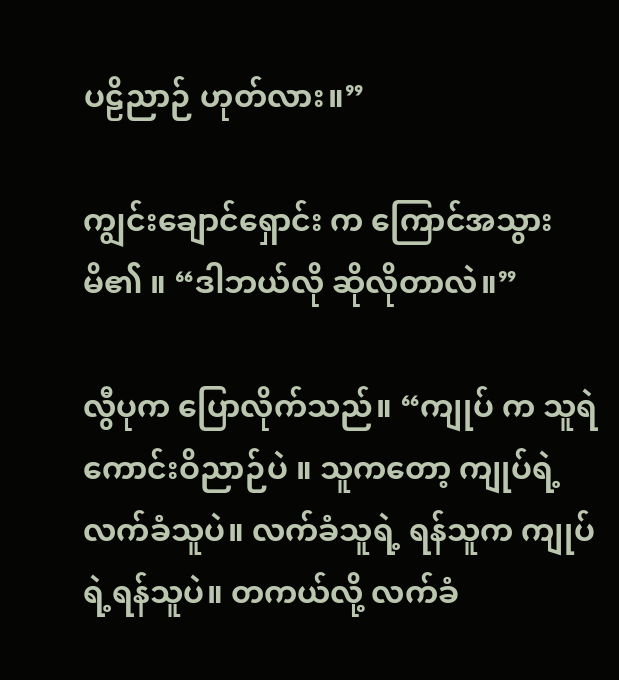ပဠိညာဉ် ဟုတ်လား။”

ကျွင်းချောင်ရှောင်း က ကြောင်အသွားမိ၏ ။ “ဒါဘယ်လို ဆိုလိုတာလဲ။”

လွီပုက ပြောလိုက်သည်။ “ကျုပ် က သူရဲကောင်းဝိညာဉ်ပဲ ။ သူကတော့ ကျုပ်ရဲ့ လက်ခံသူပဲ။ လက်ခံသူရဲ့ ရန်သူက ကျုပ်ရဲ့ရန်သူပဲ။ တကယ်လို့ လက်ခံ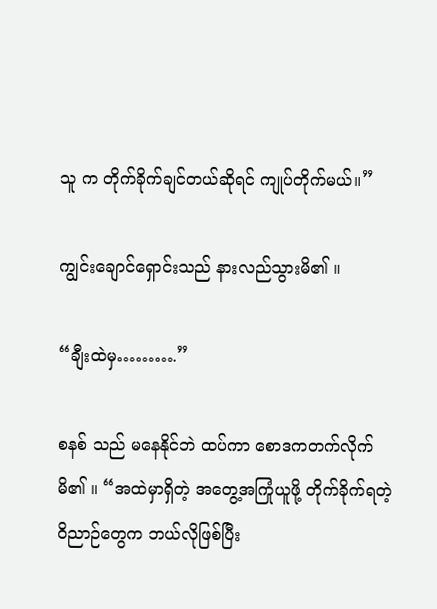သူ က တိုက်ခိုက်ချင်တယ်ဆိုရင် ကျုပ်တိုက်မယ်။”

ကျွင်းချောင်ရှောင်းသည် နားလည်သွားမိ၏ ။

“ချီးထဲမှ……….”

စနစ် သည် မနေနိုင်ဘဲ ထပ်ကာ စောဒကတက်လိုက်မိ၏ ။ “အထဲမှာရှိတဲ့ အတွေ့အကြုံယူဖို့ တိုက်ခိုက်ရတဲ့ ဝိညာဉ်တွေက ဘယ်လိုဖြစ်ပြီး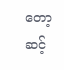တော့ ဆင့်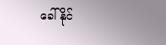ခေါ်နိုင်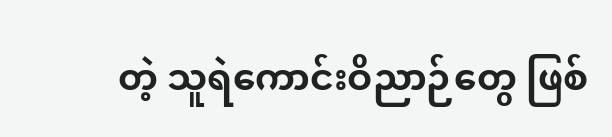တဲ့ သူရဲကောင်းဝိညာဉ်တွေ ဖြစ်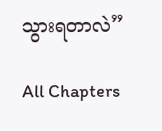သွားရတာလဲ”

All Chapters